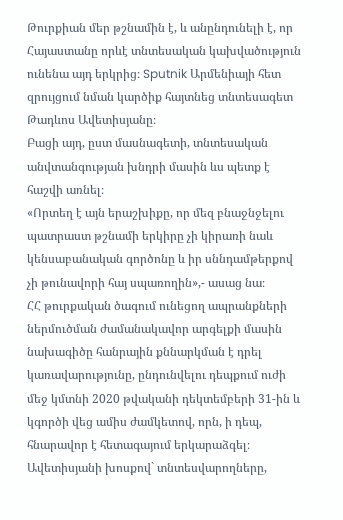Թուրքիան մեր թշնամին է, և անընդունելի է, որ Հայաստանը որևէ տնտեսական կախվածություն ունենա այդ երկրից։ Sputnik Արմենիայի հետ զրույցում նման կարծիք հայտնեց տնտեսագետ Թադևոս Ավետիսյանը։
Բացի այդ, ըստ մասնագետի, տնտեսական անվտանգության խնդրի մասին ևս պետք է հաշվի առնել։
«Որտեղ է այն երաշխիքը, որ մեզ բնաջնջելու պատրաստ թշնամի երկիրը չի կիրառի նաև կենսաբանական գործոնը և իր սննդամթերքով չի թունավորի հայ սպառողին»,- ասաց նա։
ՀՀ թուրքական ծագում ունեցող ապրանքների ներմուծման ժամանակավոր արգելքի մասին նախագիծը հանրային քննարկման է դրել կառավարությունը, ընդունվելու դեպքում ուժի մեջ կմտնի 2020 թվականի դեկտեմբերի 31-ին և կգործի վեց ամիս ժամկետով, որն, ի դեպ, հնարավոր է հետագայում երկարաձգել։
Ավետիսյանի խոսքով` տնտեսվարողները,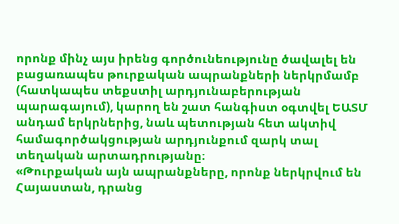որոնք մինչ այս իրենց գործունեությունը ծավալել են բացառապես թուրքական ապրանքների ներկրմամբ (հատկապես տեքստիլ արդյունաբերության պարագայում), կարող են շատ հանգիստ օգտվել ԵԱՏՄ անդամ երկրներից, նաև պետության հետ ակտիվ համագործակցության արդյունքում զարկ տալ տեղական արտադրությանը։
«Թուրքական այն ապրանքները, որոնք ներկրվում են Հայաստան, դրանց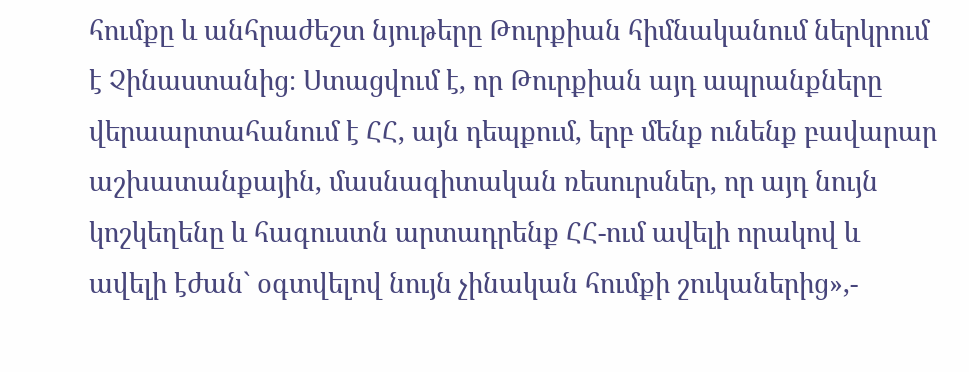հումքը և անհրաժեշտ նյութերը Թուրքիան հիմնականում ներկրում է Չինաստանից։ Ստացվում է, որ Թուրքիան այդ ապրանքները վերաարտահանում է ՀՀ, այն դեպքում, երբ մենք ունենք բավարար աշխատանքային, մասնագիտական ռեսուրսներ, որ այդ նույն կոշկեղենը և հագուստն արտադրենք ՀՀ-ում ավելի որակով և ավելի էժան` օգտվելով նույն չինական հումքի շուկաներից»,-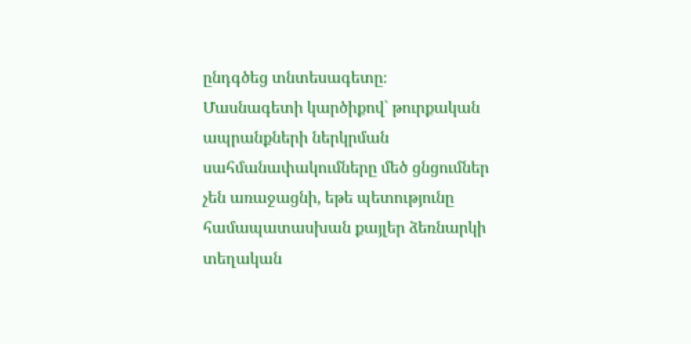ընդգծեց տնտեսագետը։
Մասնագետի կարծիքով` թուրքական ապրանքների ներկրման սահմանափակումները մեծ ցնցումներ չեն առաջացնի, եթե պետությունը համապատասխան քայլեր ձեռնարկի տեղական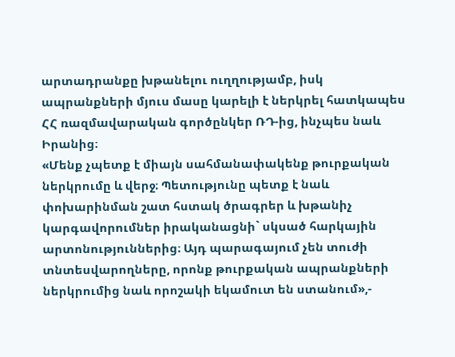արտադրանքը խթանելու ուղղությամբ, իսկ ապրանքների մյուս մասը կարելի է ներկրել հատկապես ՀՀ ռազմավարական գործընկեր ՌԴ-ից, ինչպես նաև Իրանից։
«Մենք չպետք է միայն սահմանափակենք թուրքական ներկրումը և վերջ։ Պետությունը պետք է նաև փոխարինման շատ հստակ ծրագրեր և խթանիչ կարգավորումներ իրականացնի` սկսած հարկային արտոնություններից։ Այդ պարագայում չեն տուժի տնտեսվարողները, որոնք թուրքական ապրանքների ներկրումից նաև որոշակի եկամուտ են ստանում»,-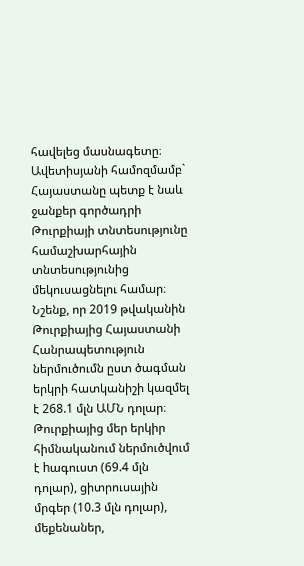հավելեց մասնագետը։
Ավետիսյանի համոզմամբ` Հայաստանը պետք է նաև ջանքեր գործադրի Թուրքիայի տնտեսությունը համաշխարհային տնտեսությունից մեկուսացնելու համար։
Նշենք, որ 2019 թվականին Թուրքիայից Հայաստանի Հանրապետություն ներմուծումն ըստ ծագման երկրի հատկանիշի կազմել է 268.1 մլն ԱՄՆ դոլար։
Թուրքիայից մեր երկիր հիմնականում ներմուծվում է hագուստ (69.4 մլն դոլար), ցիտրուսային մրգեր (10.3 մլն դոլար), մեքենաներ,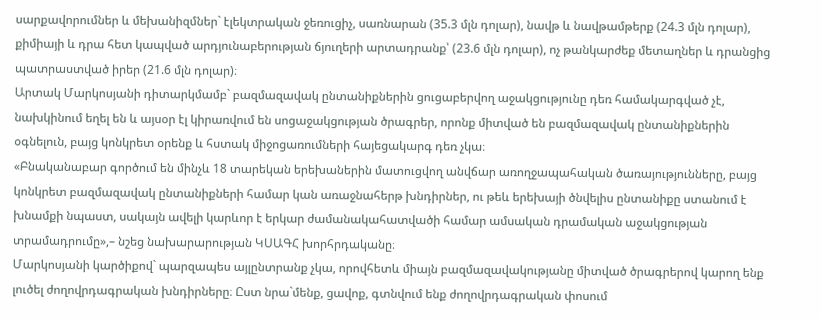սարքավորումներ և մեխանիզմներ` էլեկտրական ջեռուցիչ, սառնարան (35.3 մլն դոլար), նավթ և նավթամթերք (24.3 մլն դոլար), քիմիայի և դրա հետ կապված արդյունաբերության ճյուղերի արտադրանք՝ (23.6 մլն դոլար), ոչ թանկարժեք մետաղներ և դրանցից պատրաստված իրեր (21.6 մլն դոլար)։
Արտակ Մարկոսյանի դիտարկմամբ` բազմազավակ ընտանիքներին ցուցաբերվող աջակցությունը դեռ համակարգված չէ, նախկինում եղել են և այսօր էլ կիրառվում են սոցաջակցության ծրագրեր, որոնք միտված են բազմազավակ ընտանիքներին օգնելուն, բայց կոնկրետ օրենք և հստակ միջոցառումների հայեցակարգ դեռ չկա։
«Բնականաբար գործում են մինչև 18 տարեկան երեխաներին մատուցվող անվճար առողջապահական ծառայությունները, բայց կոնկրետ բազմազավակ ընտանիքների համար կան առաջնահերթ խնդիրներ, ու թեև երեխայի ծնվելիս ընտանիքը ստանում է խնամքի նպաստ, սակայն ավելի կարևոր է երկար ժամանակահատվածի համար ամսական դրամական աջակցության տրամադրումը»,– նշեց նախարարության ԿՍԱԳՀ խորհրդականը։
Մարկոսյանի կարծիքով` պարզապես այլընտրանք չկա, որովհետև միայն բազմազավակությանը միտված ծրագրերով կարող ենք լուծել ժողովրդագրական խնդիրները։ Ըստ նրա`մենք, ցավոք, գտնվում ենք ժողովրդագրական փոսում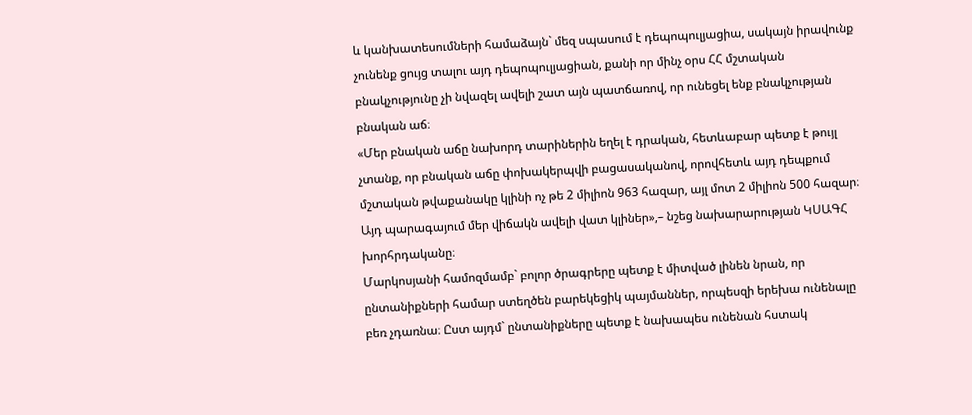և կանխատեսումների համաձայն` մեզ սպասում է դեպոպուլյացիա, սակայն իրավունք չունենք ցույց տալու այդ դեպոպուլյացիան, քանի որ մինչ օրս ՀՀ մշտական բնակչությունը չի նվազել ավելի շատ այն պատճառով, որ ունեցել ենք բնակչության բնական աճ։
«Մեր բնական աճը նախորդ տարիներին եղել է դրական, հետևաբար պետք է թույլ չտանք, որ բնական աճը փոխակերպվի բացասականով, որովհետև այդ դեպքում մշտական թվաքանակը կլինի ոչ թե 2 միլիոն 963 հազար, այլ մոտ 2 միլիոն 500 հազար։ Այդ պարագայում մեր վիճակն ավելի վատ կլիներ»,– նշեց նախարարության ԿՍԱԳՀ խորհրդականը։
Մարկոսյանի համոզմամբ` բոլոր ծրագրերը պետք է միտված լինեն նրան, որ ընտանիքների համար ստեղծեն բարեկեցիկ պայմաններ, որպեսզի երեխա ունենալը բեռ չդառնա։ Ըստ այդմ` ընտանիքները պետք է նախապես ունենան հստակ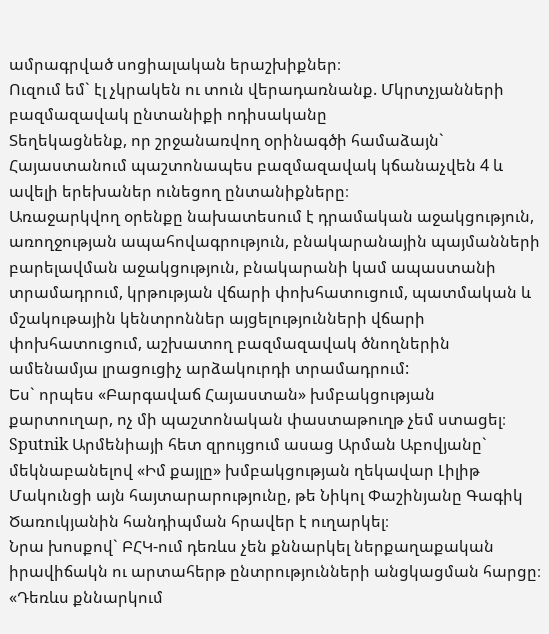ամրագրված սոցիալական երաշխիքներ։
Ուզում եմ` էլ չկրակեն ու տուն վերադառնանք. Մկրտչյանների բազմազավակ ընտանիքի ոդիսականը
Տեղեկացնենք, որ շրջանառվող օրինագծի համաձայն` Հայաստանում պաշտոնապես բազմազավակ կճանաչվեն 4 և ավելի երեխաներ ունեցող ընտանիքները։
Առաջարկվող օրենքը նախատեսում է դրամական աջակցություն, առողջության ապահովագրություն, բնակարանային պայմանների բարելավման աջակցություն, բնակարանի կամ ապաստանի տրամադրում, կրթության վճարի փոխհատուցում, պատմական և մշակութային կենտրոններ այցելությունների վճարի փոխհատուցում, աշխատող բազմազավակ ծնողներին ամենամյա լրացուցիչ արձակուրդի տրամադրում:
Ես` որպես «Բարգավաճ Հայաստան» խմբակցության քարտուղար, ոչ մի պաշտոնական փաստաթուղթ չեմ ստացել։ Sputnik Արմենիայի հետ զրույցում ասաց Արման Աբովյանը` մեկնաբանելով «Իմ քայլը» խմբակցության ղեկավար Լիլիթ Մակունցի այն հայտարարությունը, թե Նիկոլ Փաշինյանը Գագիկ Ծառուկյանին հանդիպման հրավեր է ուղարկել։
Նրա խոսքով` ԲՀԿ-ում դեռևս չեն քննարկել ներքաղաքական իրավիճակն ու արտահերթ ընտրությունների անցկացման հարցը։
«Դեռևս քննարկում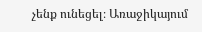չենք ունեցել։ Առաջիկայում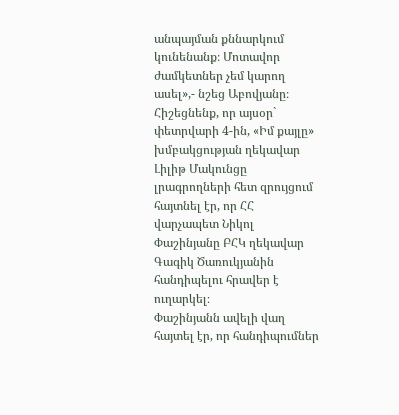անպայման քննարկում կունենանք։ Մոտավոր ժամկետներ չեմ կարող ասել»,- նշեց Աբովյանը։
Հիշեցնենք, որ այսօր` փետրվարի 4-ին, «Իմ քայլը» խմբակցության ղեկավար Լիլիթ Մակունցը լրագրողների հետ զրույցում հայտնել էր, որ ՀՀ վարչապետ Նիկոլ Փաշինյանը ԲՀԿ ղեկավար Գագիկ Ծառուկյանին հանդիպելու հրավեր է ուղարկել։
Փաշինյանն ավելի վաղ հայտել էր, որ հանդիպումներ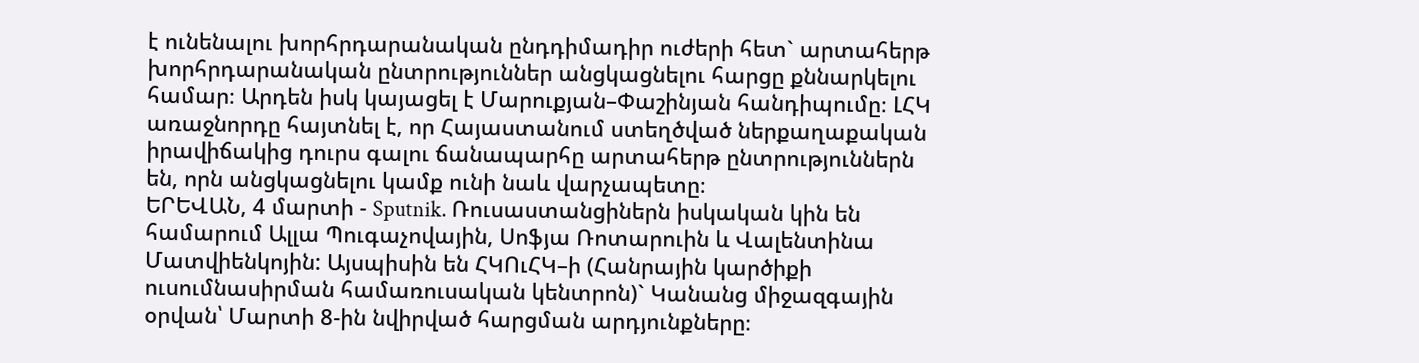է ունենալու խորհրդարանական ընդդիմադիր ուժերի հետ` արտահերթ խորհրդարանական ընտրություններ անցկացնելու հարցը քննարկելու համար։ Արդեն իսկ կայացել է Մարուքյան–Փաշինյան հանդիպումը։ ԼՀԿ առաջնորդը հայտնել է, որ Հայաստանում ստեղծված ներքաղաքական իրավիճակից դուրս գալու ճանապարհը արտահերթ ընտրություններն են, որն անցկացնելու կամք ունի նաև վարչապետը։
ԵՐԵՎԱՆ, 4 մարտի - Sputnik. Ռուսաստանցիներն իսկական կին են համարում Ալլա Պուգաչովային, Սոֆյա Ռոտարուին և Վալենտինա Մատվիենկոյին: Այսպիսին են ՀԿՈւՀԿ–ի (Հանրային կարծիքի ուսումնասիրման համառուսական կենտրոն)` Կանանց միջազգային օրվան՝ Մարտի 8-ին նվիրված հարցման արդյունքները։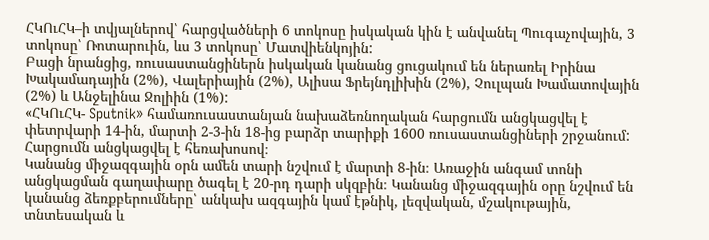ՀԿՈւՀԿ–ի տվյալներով՝ հարցվածների 6 տոկոսը իսկական կին է անվանել Պուգաչովային, 3 տոկոսը՝ Ռոտարուին, ևս 3 տոկոսը՝ Մատվիենկոյին:
Բացի նրանցից, ռուսաստանցիներն իսկական կանանց ցուցակում են ներառել Իրինա Խակամադային (2%), Վալերիային (2%), Ալիսա Ֆրեյնդլիխին (2%), Չուլպան Խամատովային (2%) և Անջելինա Ջոլիին (1%):
«ՀԿՈւՀԿ- Sputnik» համառուսաստանյան նախաձեռնողական հարցումն անցկացվել է փետրվարի 14-ին, մարտի 2-3-ին 18-ից բարձր տարիքի 1600 ռուսաստանցիների շրջանում: Հարցումն անցկացվել է հեռախոսով։
Կանանց միջազգային օրն ամեն տարի նշվում է մարտի 8-ին։ Առաջին անգամ տոնի անցկացման գաղափարը ծագել է 20-րդ դարի սկզբին։ Կանանց միջազգային օրը նշվում են կանանց ձեռքբերումները՝ անկախ ազգային կամ էթնիկ, լեզվական, մշակութային, տնտեսական և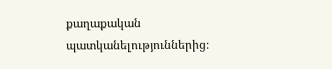քաղաքական պատկանելություններից։